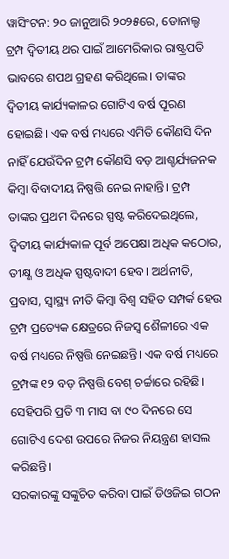ୱାସିଂଟନ: ୨୦ ଜାନୁଆରି ୨୦୨୫ରେ, ଡୋନାଲ୍ଡ ଟ୍ରମ୍ପ ଦ୍ୱିତୀୟ ଥର ପାଇଁ ଆମେରିକାର ରାଷ୍ଟ୍ରପତି ଭାବରେ ଶପଥ ଗ୍ରହଣ କରିଥିଲେ। ତାଙ୍କର ଦ୍ୱିତୀୟ କାର୍ଯ୍ୟକାଳର ଗୋଟିଏ ବର୍ଷ ପୂରଣ ହୋଇଛି। ଏକ ବର୍ଷ ମଧ୍ୟରେ ଏମିତି କୌଣସି ଦିନ ନାହିଁ ଯେଉଁଦିନ ଟ୍ରମ୍ପ କୌଣସି ବଡ଼ ଆଶ୍ଚର୍ଯ୍ୟଜନକ କିମ୍ବା ବିବାଦୀୟ ନିଷ୍ପତ୍ତି ନେଇ ନାହାନ୍ତି। ଟ୍ରମ୍ପ ତାଙ୍କର ପ୍ରଥମ ଦିନରେ ସ୍ପଷ୍ଟ କରିଦେଇଥିଲେ, ଦ୍ୱିତୀୟ କାର୍ଯ୍ୟକାଳ ପୂର୍ବ ଅପେକ୍ଷା ଅଧିକ କଠୋର, ତୀକ୍ଷ୍ଣ ଓ ଅଧିକ ସ୍ପଷ୍ଟବାଦୀ ହେବ। ଅର୍ଥନୀତି, ପ୍ରବାସ, ସ୍ୱାସ୍ଥ୍ୟ ନୀତି କିମ୍ବା ବିଶ୍ୱ ସହିତ ସମ୍ପର୍କ ହେଉ ଟ୍ରମ୍ପ ପ୍ରତ୍ୟେକ କ୍ଷେତ୍ରରେ ନିଜସ୍ୱ ଶୈଳୀରେ ଏକ ବର୍ଷ ମଧ୍ୟରେ ନିଷ୍ପତ୍ତି ନେଇଛନ୍ତି। ଏକ ବର୍ଷ ମଧ୍ୟରେ ଟ୍ରମ୍ପଙ୍କ ୧୨ ବଡ଼ ନିଷ୍ପତ୍ତି ବେଶ୍ ଚର୍ଚ୍ଚାରେ ରହିଛି। ସେହିପରି ପ୍ରତି ୩ ମାସ ବା ୯୦ ଦିନରେ ସେ ଗୋଟିଏ ଦେଶ ଉପରେ ନିଜର ନିୟନ୍ତ୍ରଣ ହାସଲ କରିଛନ୍ତି।
ସରକାରଙ୍କୁ ସଙ୍କୁଚିତ କରିବା ପାଇଁ ଡିଓଜିଇ ଗଠନ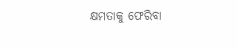କ୍ଷମତାକୁ ଫେରିବା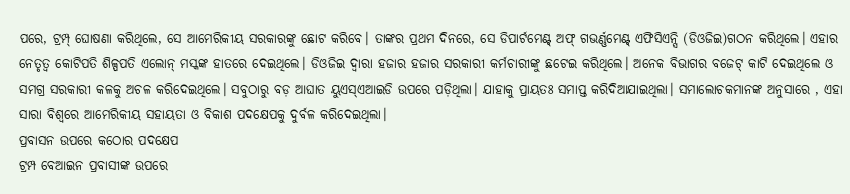ପରେ, ଟ୍ରମ୍ପ୍ ଘୋଷଣା କରିଥିଲେ, ସେ ଆମେରିକୀୟ ସରକାରଙ୍କୁ ଛୋଟ କରିବେ। ତାଙ୍କର ପ୍ରଥମ ଦିନରେ, ସେ ଡିପାର୍ଟମେଣ୍ଟ୍ ଅଫ୍ ଗଭର୍ଣ୍ଣମେଣ୍ଟ୍ ଏଫିସିଏନ୍ସି (ଡିଓଜିଇ)ଗଠନ କରିଥିଲେ। ଏହାର ନେତୃତ୍ୱ କୋଟିପତି ଶିଳ୍ପପତି ଏଲୋନ୍ ମସ୍କଙ୍କ ହାତରେ ଦେଇଥିଲେ। ଡିଓଜିଇ ଦ୍ବାରା ହଜାର ହଜାର ସରକାରୀ କର୍ମଚାରୀଙ୍କୁ ଛଟେଇ କରିଥିଲେ। ଅନେକ ବିଭାଗର ବଜେଟ୍ କାଟି ଦେଇଥିଲେ ଓ ସମଗ୍ର ସରକାରୀ କଳକୁ ଅଚଳ କରିଦେଇଥିଲେ। ସବୁଠାରୁ ବଡ଼ ଆଘାତ ୟୁଏସ୍ଏଆଇଡି ଉପରେ ପଡ଼ିଥିଲା। ଯାହାକୁ ପ୍ରାୟତଃ ସମାପ୍ତ କରିଦିଆଯାଇଥିଲା। ସମାଲୋଚକମାନଙ୍କ ଅନୁସାରେ , ଏହା ସାରା ବିଶ୍ୱରେ ଆମେରିକୀୟ ସହାୟତା ଓ ବିକାଶ ପଦକ୍ଷେପକୁ ଦୁର୍ବଳ କରିଦେଇଥିଲା।
ପ୍ରବାସନ ଉପରେ କଠୋର ପଦକ୍ଷେପ
ଟ୍ରମ୍ପ ବେଆଇନ ପ୍ରବାସୀଙ୍କ ଉପରେ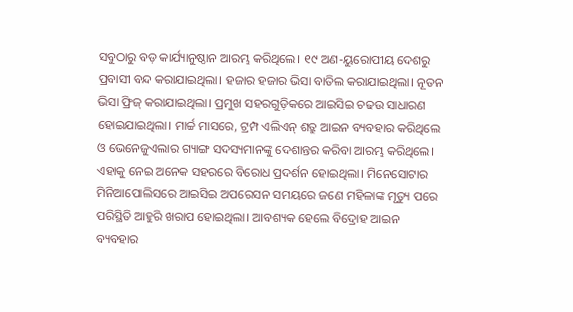ସବୁଠାରୁ ବଡ଼ କାର୍ଯ୍ୟାନୁଷ୍ଠାନ ଆରମ୍ଭ କରିଥିଲେ। ୧୯ ଅଣ-ୟୁରୋପୀୟ ଦେଶରୁ ପ୍ରବାସୀ ବନ୍ଦ କରାଯାଇଥିଲା। ହଜାର ହଜାର ଭିସା ବାତିଲ କରାଯାଇଥିଲା। ନୂତନ ଭିସା ଫ୍ରିଜ୍ କରାଯାଇଥିଲା। ପ୍ରମୁଖ ସହରଗୁଡ଼ିକରେ ଆଇସିଇ ଚଢଉ ସାଧାରଣ ହୋଇଯାଇଥିଲା। ମାର୍ଚ୍ଚ ମାସରେ, ଟ୍ରମ୍ପ ଏଲିଏନ୍ ଶତ୍ରୁ ଆଇନ ବ୍ୟବହାର କରିଥିଲେ ଓ ଭେନେଜୁଏଲାର ଗ୍ୟାଙ୍ଗ ସଦସ୍ୟମାନଙ୍କୁ ଦେଶାନ୍ତର କରିବା ଆରମ୍ଭ କରିଥିଲେ। ଏହାକୁ ନେଇ ଅନେକ ସହରରେ ବିରୋଧ ପ୍ରଦର୍ଶନ ହୋଇଥିଲା। ମିନେସୋଟାର ମିନିଆପୋଲିସରେ ଆଇସିଇ ଅପରେସନ ସମୟରେ ଜଣେ ମହିଳାଙ୍କ ମୃତ୍ୟୁ ପରେ ପରିସ୍ଥିତି ଆହୁରି ଖରାପ ହୋଇଥିଲା। ଆବଶ୍ୟକ ହେଲେ ବିଦ୍ରୋହ ଆଇନ ବ୍ୟବହାର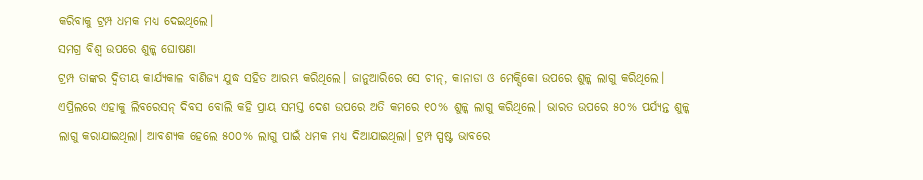କରିବାକୁ ଟ୍ରମ୍ପ ଧମକ ମଧ୍ୟ ଦେଇଥିଲେ।
ସମଗ୍ର ବିଶ୍ୱ ଉପରେ ଶୁଳ୍କ ଘୋଷଣା
ଟ୍ରମ୍ପ ତାଙ୍କର ଦ୍ୱିତୀୟ କାର୍ଯ୍ୟକାଳ ବାଣିଜ୍ୟ ଯୁଦ୍ଧ ସହିତ ଆରମ୍ଭ କରିଥିଲେ। ଜାନୁଆରିରେ ସେ ଚୀନ୍, କାନାଡା ଓ ମେକ୍ସିକୋ ଉପରେ ଶୁଳ୍କ ଲାଗୁ କରିଥିଲେ। ଏପ୍ରିଲରେ ଏହାକୁ ଲିବରେସନ୍ ଦିବସ ବୋଲି କହି ପ୍ରାୟ ସମସ୍ତ ଦେଶ ଉପରେ ଅତି କମରେ ୧୦% ଶୁଳ୍କ ଲାଗୁ କରିଥିଲେ। ଭାରତ ଉପରେ ୫୦% ପର୍ଯ୍ୟନ୍ତ ଶୁଳ୍କ ଲାଗୁ କରାଯାଇଥିଲା। ଆବଶ୍ୟକ ହେଲେ ୫୦୦% ଲାଗୁ ପାଇଁ ଧମକ ମଧ୍ୟ ଦିଆଯାଇଥିଲା। ଟ୍ରମ୍ପ ସ୍ପଷ୍ଟ ଭାବରେ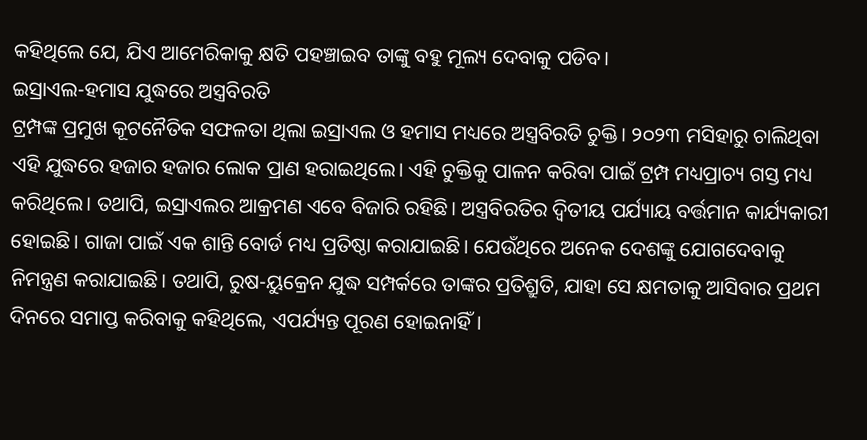କହିଥିଲେ ଯେ, ଯିଏ ଆମେରିକାକୁ କ୍ଷତି ପହଞ୍ଚାଇବ ତାଙ୍କୁ ବହୁ ମୂଲ୍ୟ ଦେବାକୁ ପଡିବ।
ଇସ୍ରାଏଲ-ହମାସ ଯୁଦ୍ଧରେ ଅସ୍ତ୍ରବିରତି
ଟ୍ରମ୍ପଙ୍କ ପ୍ରମୁଖ କୂଟନୈତିକ ସଫଳତା ଥିଲା ଇସ୍ରାଏଲ ଓ ହମାସ ମଧ୍ୟରେ ଅସ୍ତ୍ରବିରତି ଚୁକ୍ତି। ୨୦୨୩ ମସିହାରୁ ଚାଲିଥିବା ଏହି ଯୁଦ୍ଧରେ ହଜାର ହଜାର ଲୋକ ପ୍ରାଣ ହରାଇଥିଲେ। ଏହି ଚୁକ୍ତିକୁ ପାଳନ କରିବା ପାଇଁ ଟ୍ରମ୍ପ ମଧ୍ୟପ୍ରାଚ୍ୟ ଗସ୍ତ ମଧ୍ୟ କରିଥିଲେ। ତଥାପି, ଇସ୍ରାଏଲର ଆକ୍ରମଣ ଏବେ ବିଜାରି ରହିଛି। ଅସ୍ତ୍ରବିରତିର ଦ୍ୱିତୀୟ ପର୍ଯ୍ୟାୟ ବର୍ତ୍ତମାନ କାର୍ଯ୍ୟକାରୀ ହୋଇଛି। ଗାଜା ପାଇଁ ଏକ ଶାନ୍ତି ବୋର୍ଡ ମଧ୍ୟ ପ୍ରତିଷ୍ଠା କରାଯାଇଛି। ଯେଉଁଥିରେ ଅନେକ ଦେଶଙ୍କୁ ଯୋଗଦେବାକୁ ନିମନ୍ତ୍ରଣ କରାଯାଇଛି। ତଥାପି, ରୁଷ-ୟୁକ୍ରେନ ଯୁଦ୍ଧ ସମ୍ପର୍କରେ ତାଙ୍କର ପ୍ରତିଶ୍ରୁତି, ଯାହା ସେ କ୍ଷମତାକୁ ଆସିବାର ପ୍ରଥମ ଦିନରେ ସମାପ୍ତ କରିବାକୁ କହିଥିଲେ, ଏପର୍ଯ୍ୟନ୍ତ ପୂରଣ ହୋଇନାହିଁ।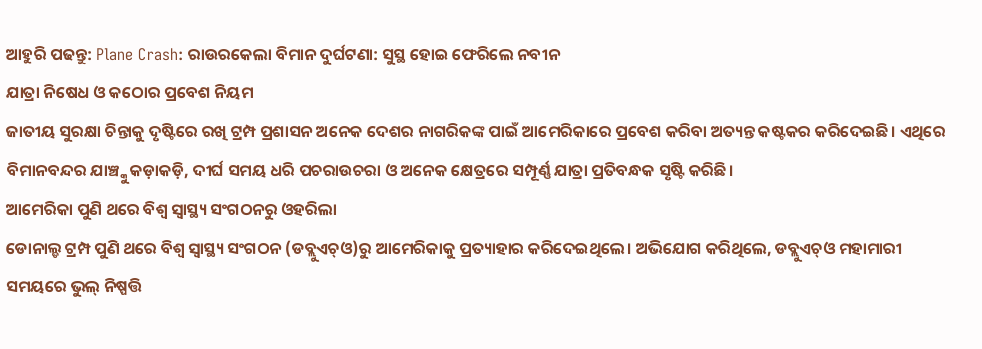ଆହୁରି ପଢନ୍ତୁ: Plane Crash: ରାଉରକେଲା ବିମାନ ଦୁର୍ଘଟଣା: ସୁସ୍ଥ ହୋଇ ଫେରିଲେ ନବୀନ
ଯାତ୍ରା ନିଷେଧ ଓ କଠୋର ପ୍ରବେଶ ନିୟମ
ଜାତୀୟ ସୁରକ୍ଷା ଚିନ୍ତାକୁ ଦୃଷ୍ଟିରେ ରଖି ଟ୍ରମ୍ପ ପ୍ରଶାସନ ଅନେକ ଦେଶର ନାଗରିକଙ୍କ ପାଇଁ ଆମେରିକାରେ ପ୍ରବେଶ କରିବା ଅତ୍ୟନ୍ତ କଷ୍ଟକର କରିଦେଇଛି। ଏଥିରେ ବିମାନବନ୍ଦର ଯାଞ୍ଚ୍କୁ କଡ଼ାକଡ଼ି, ଦୀର୍ଘ ସମୟ ଧରି ପଚରାଉଚରା ଓ ଅନେକ କ୍ଷେତ୍ରରେ ସମ୍ପୂର୍ଣ୍ଣ ଯାତ୍ରା ପ୍ରତିବନ୍ଧକ ସୃଷ୍ଟି କରିଛି।
ଆମେରିକା ପୁଣି ଥରେ ବିଶ୍ୱ ସ୍ୱାସ୍ଥ୍ୟ ସଂଗଠନରୁ ଓହରିଲା
ଡୋନାଲ୍ଡ ଟ୍ରମ୍ପ ପୁଣି ଥରେ ବିଶ୍ୱ ସ୍ୱାସ୍ଥ୍ୟ ସଂଗଠନ (ଡବ୍ଲୁଏଚ୍ଓ)ରୁ ଆମେରିକାକୁ ପ୍ରତ୍ୟାହାର କରିଦେଇଥିଲେ। ଅଭିଯୋଗ କରିଥିଲେ, ଡବ୍ଲୁଏଚ୍ଓ ମହାମାରୀ ସମୟରେ ଭୁଲ୍ ନିଷ୍ପତ୍ତି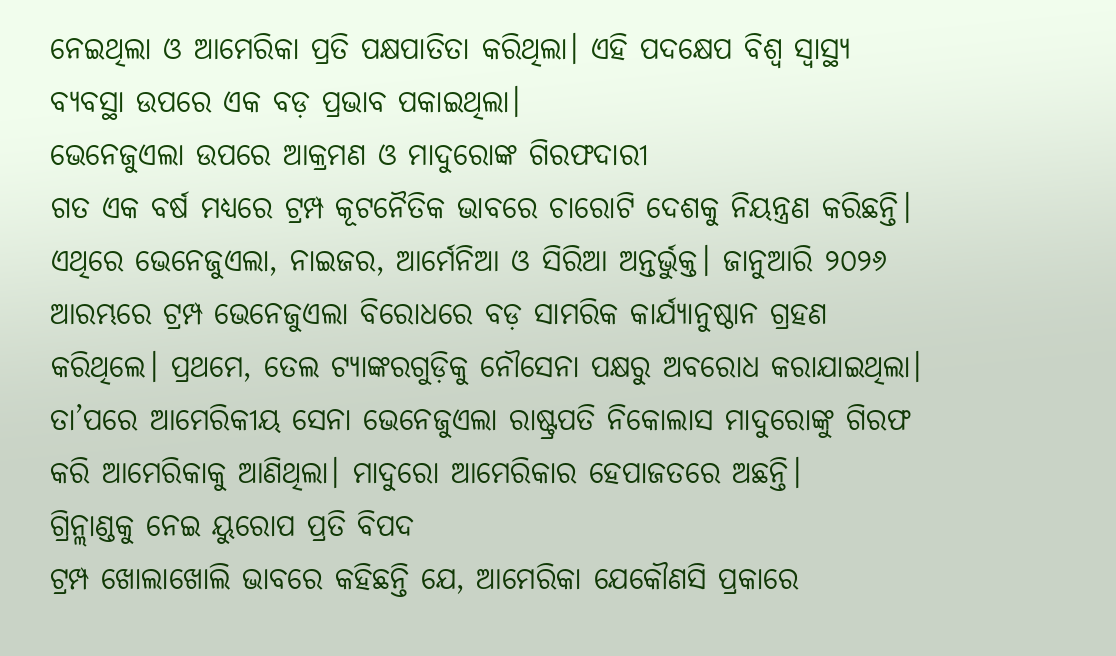ନେଇଥିଲା ଓ ଆମେରିକା ପ୍ରତି ପକ୍ଷପାତିତା କରିଥିଲା। ଏହି ପଦକ୍ଷେପ ବିଶ୍ୱ ସ୍ୱାସ୍ଥ୍ୟ ବ୍ୟବସ୍ଥା ଉପରେ ଏକ ବଡ଼ ପ୍ରଭାବ ପକାଇଥିଲା।
ଭେନେଜୁଏଲା ଉପରେ ଆକ୍ରମଣ ଓ ମାଦୁରୋଙ୍କ ଗିରଫଦାରୀ
ଗତ ଏକ ବର୍ଷ ମଧ୍ୟରେ ଟ୍ରମ୍ପ କୂଟନୈତିକ ଭାବରେ ଚାରୋଟି ଦେଶକୁ ନିୟନ୍ତ୍ରଣ କରିଛନ୍ତି। ଏଥିରେ ଭେନେଜୁଏଲା, ନାଇଜର, ଆର୍ମେନିଆ ଓ ସିରିଆ ଅନ୍ତର୍ଭୁକ୍ତ। ଜାନୁଆରି ୨୦୨୬ ଆରମ୍ଭରେ ଟ୍ରମ୍ପ ଭେନେଜୁଏଲା ବିରୋଧରେ ବଡ଼ ସାମରିକ କାର୍ଯ୍ୟାନୁଷ୍ଠାନ ଗ୍ରହଣ କରିଥିଲେ। ପ୍ରଥମେ, ତେଲ ଟ୍ୟାଙ୍କରଗୁଡ଼ିକୁ ନୌସେନା ପକ୍ଷରୁ ଅବରୋଧ କରାଯାଇଥିଲା। ତା’ପରେ ଆମେରିକୀୟ ସେନା ଭେନେଜୁଏଲା ରାଷ୍ଟ୍ରପତି ନିକୋଲାସ ମାଦୁରୋଙ୍କୁ ଗିରଫ କରି ଆମେରିକାକୁ ଆଣିଥିଲା। ମାଦୁରୋ ଆମେରିକାର ହେପାଜତରେ ଅଛନ୍ତି।
ଗ୍ରିନ୍ଲାଣ୍ଡକୁ ନେଇ ୟୁରୋପ ପ୍ରତି ବିପଦ
ଟ୍ରମ୍ପ ଖୋଲାଖୋଲି ଭାବରେ କହିଛନ୍ତି ଯେ, ଆମେରିକା ଯେକୌଣସି ପ୍ରକାରେ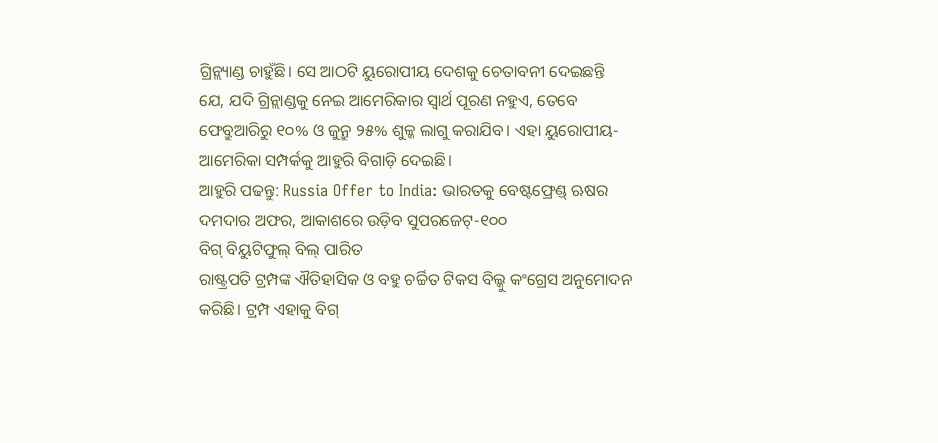ଗ୍ରିନ୍ଲ୍ୟାଣ୍ଡ ଚାହୁଁଛି। ସେ ଆଠଟି ୟୁରୋପୀୟ ଦେଶକୁ ଚେତାବନୀ ଦେଇଛନ୍ତି ଯେ, ଯଦି ଗ୍ରିନ୍ଲାଣ୍ଡକୁ ନେଇ ଆମେରିକାର ସ୍ୱାର୍ଥ ପୂରଣ ନହୁଏ, ତେବେ ଫେବ୍ରୁଆରିରୁ ୧୦% ଓ ଜୁନ୍ରୁ ୨୫% ଶୁଳ୍କ ଲାଗୁ କରାଯିବ। ଏହା ୟୁରୋପୀୟ-ଆମେରିକା ସମ୍ପର୍କକୁ ଆହୁରି ବିଗାଡ଼ି ଦେଇଛି।
ଆହୁରି ପଢନ୍ତୁ: Russia Offer to India: ଭାରତକୁ ବେଷ୍ଟଫ୍ରେଣ୍ଡ୍ ଋଷର ଦମଦାର ଅଫର, ଆକାଶରେ ଉଡ଼ିବ ସୁପରଜେଟ୍-୧୦୦
ବିଗ୍ ବିୟୁଟିଫୁଲ୍ ବିଲ୍ ପାରିତ
ରାଷ୍ଟ୍ରପତି ଟ୍ରମ୍ପଙ୍କ ଐତିହାସିକ ଓ ବହୁ ଚର୍ଚ୍ଚିତ ଟିକସ ବିଲ୍କୁ କଂଗ୍ରେସ ଅନୁମୋଦନ କରିଛି। ଟ୍ରମ୍ପ ଏହାକୁ ବିଗ୍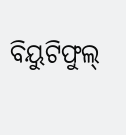ବିୟୁଟିଫୁଲ୍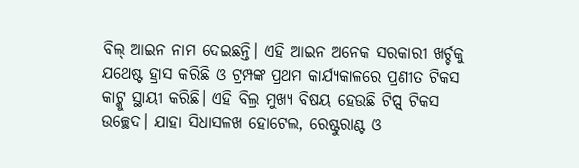ବିଲ୍ ଆଇନ ନାମ ଦେଇଛନ୍ତି। ଏହି ଆଇନ ଅନେକ ସରକାରୀ ଖର୍ଚ୍ଚକୁ ଯଥେଷ୍ଟ ହ୍ରାସ କରିଛି ଓ ଟ୍ରମ୍ପଙ୍କ ପ୍ରଥମ କାର୍ଯ୍ୟକାଳରେ ପ୍ରଣୀତ ଟିକସ କାଟ୍କୁ ସ୍ଥାୟୀ କରିଛି। ଏହି ବିଲ୍ର ମୁଖ୍ୟ ବିଷୟ ହେଉଛି ଟିପ୍ସ୍ ଟିକସ ଉଚ୍ଛେଦ। ଯାହା ସିଧାସଳଖ ହୋଟେଲ, ରେଷ୍ଟୁରାଣ୍ଟ ଓ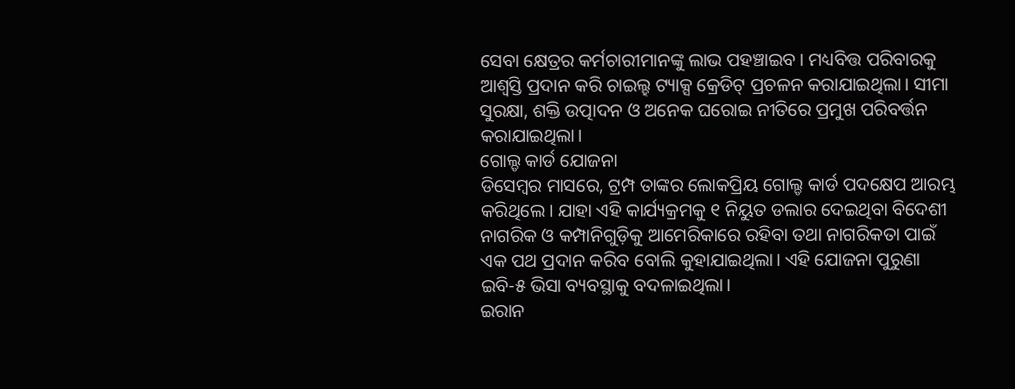ସେବା କ୍ଷେତ୍ରର କର୍ମଚାରୀମାନଙ୍କୁ ଲାଭ ପହଞ୍ଚାଇବ। ମଧ୍ୟବିତ୍ତ ପରିବାରକୁ ଆଶ୍ୱସ୍ତି ପ୍ରଦାନ କରି ଚାଇଲ୍ହ ଟ୍ୟାକ୍ସ କ୍ରେଡିଟ୍ ପ୍ରଚଳନ କରାଯାଇଥିଲା। ସୀମା ସୁରକ୍ଷା, ଶକ୍ତି ଉତ୍ପାଦନ ଓ ଅନେକ ଘରୋଇ ନୀତିରେ ପ୍ରମୁଖ ପରିବର୍ତ୍ତନ କରାଯାଇଥିଲା।
ଗୋଲ୍ଡ କାର୍ଡ ଯୋଜନା
ଡିସେମ୍ବର ମାସରେ, ଟ୍ରମ୍ପ ତାଙ୍କର ଲୋକପ୍ରିୟ ଗୋଲ୍ଡ କାର୍ଡ ପଦକ୍ଷେପ ଆରମ୍ଭ କରିଥିଲେ। ଯାହା ଏହି କାର୍ଯ୍ୟକ୍ରମକୁ ୧ ନିୟୁତ ଡଲାର ଦେଇଥିବା ବିଦେଶୀ ନାଗରିକ ଓ କମ୍ପାନିଗୁଡ଼ିକୁ ଆମେରିକାରେ ରହିବା ତଥା ନାଗରିକତା ପାଇଁ ଏକ ପଥ ପ୍ରଦାନ କରିବ ବୋଲି କୁହାଯାଇଥିଲା। ଏହି ଯୋଜନା ପୁରୁଣା ଇବି-୫ ଭିସା ବ୍ୟବସ୍ଥାକୁ ବଦଳାଇଥିଲା।
ଇରାନ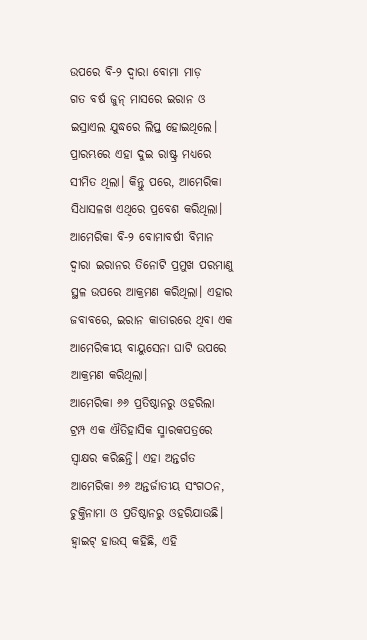ଉପରେ ବି-୨ ଦ୍ବାରା ବୋମା ମାଡ଼
ଗତ ବର୍ଷ ଜୁନ୍ ମାସରେ ଇରାନ ଓ ଇସ୍ରାଏଲ ଯୁଦ୍ଧରେ ଲିପ୍ତ ହୋଇଥିଲେ। ପ୍ରାରମ୍ଭରେ ଏହା ଦୁଇ ରାଷ୍ଟ୍ର ମଧ୍ୟରେ ସୀମିତ ଥିଲା। କିନ୍ତୁ ପରେ, ଆମେରିକା ସିଧାସଳଖ ଏଥିରେ ପ୍ରବେଶ କରିଥିଲା। ଆମେରିକା ବି-୨ ବୋମାବର୍ଷୀ ବିମାନ ଦ୍ବାରା ଇରାନର ତିନୋଟି ପ୍ରମୁଖ ପରମାଣୁ ସ୍ଥଳ ଉପରେ ଆକ୍ରମଣ କରିଥିଲା। ଏହାର ଜବାବରେ, ଇରାନ କାତାରରେ ଥିବା ଏକ ଆମେରିକୀୟ ବାୟୁସେନା ଘାଟି ଉପରେ ଆକ୍ରମଣ କରିଥିଲା।
ଆମେରିକା ୬୬ ପ୍ରତିଷ୍ଠାନରୁ ଓହରିଲା
ଟ୍ରମ୍ପ ଏକ ଐତିହାସିକ ସ୍ମାରକପତ୍ରରେ ସ୍ୱାକ୍ଷର କରିଛନ୍ତି। ଏହା ଅନ୍ତର୍ଗତ ଆମେରିକା ୬୬ ଅନ୍ତର୍ଜାତୀୟ ସଂଗଠନ, ଚୁକ୍ତିନାମା ଓ ପ୍ରତିଷ୍ଠାନରୁ ଓହରିଯାଉଛି। ହ୍ୱାଇଟ୍ ହାଉସ୍ କହିଛି, ଏହି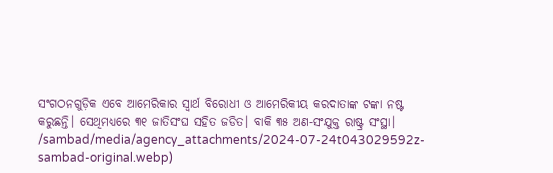ସଂଗଠନଗୁଡ଼ିକ ଏବେ ଆମେରିକାର ସ୍ୱାର୍ଥ ବିରୋଧୀ ଓ ଆମେରିକୀୟ କରଦାତାଙ୍କ ଟଙ୍କା ନଷ୍ଟ କରୁଛନ୍ତି। ସେଥିମଧ୍ୟରେ ୩୧ ଜାତିସଂଘ ସହିତ ଜଡିତ। ବାକି ୩୫ ଅଣ-ସଂଯୁକ୍ତ ରାଷ୍ଟ୍ର ସଂସ୍ଥା।
/sambad/media/agency_attachments/2024-07-24t043029592z-sambad-original.webp)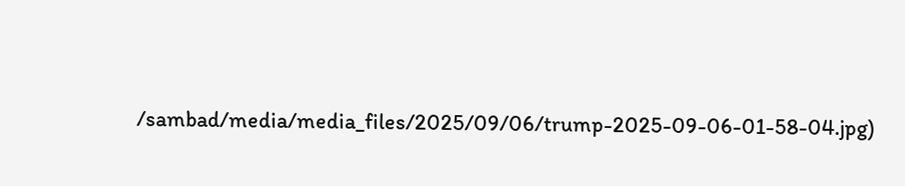/sambad/media/media_files/2025/09/06/trump-2025-09-06-01-58-04.jpg)